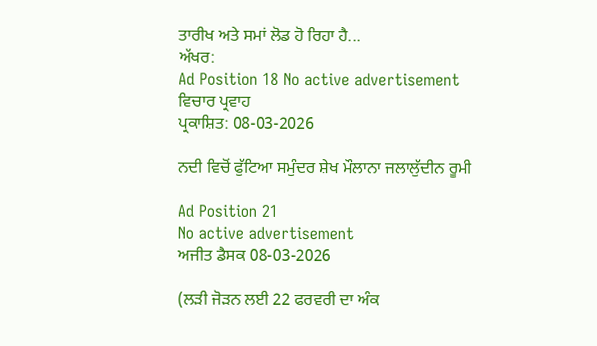ਤਾਰੀਖ ਅਤੇ ਸਮਾਂ ਲੋਡ ਹੋ ਰਿਹਾ ਹੈ...
ਅੱਖਰ:
Ad Position 18 No active advertisement
ਵਿਚਾਰ ਪ੍ਰਵਾਹ
ਪ੍ਰਕਾਸ਼ਿਤ: 08-03-2026

ਨਦੀ ਵਿਚੋਂ ਫੁੱਟਿਆ ਸਮੁੰਦਰ ਸ਼ੇਖ ਮੌਲਾਨਾ ਜਲਾਲੁੱਦੀਨ ਰੂਮੀ

Ad Position 21
No active advertisement
ਅਜੀਤ ਡੈਸਕ 08-03-2026

(ਲੜੀ ਜੋੜਨ ਲਈ 22 ਫਰਵਰੀ ਦਾ ਅੰਕ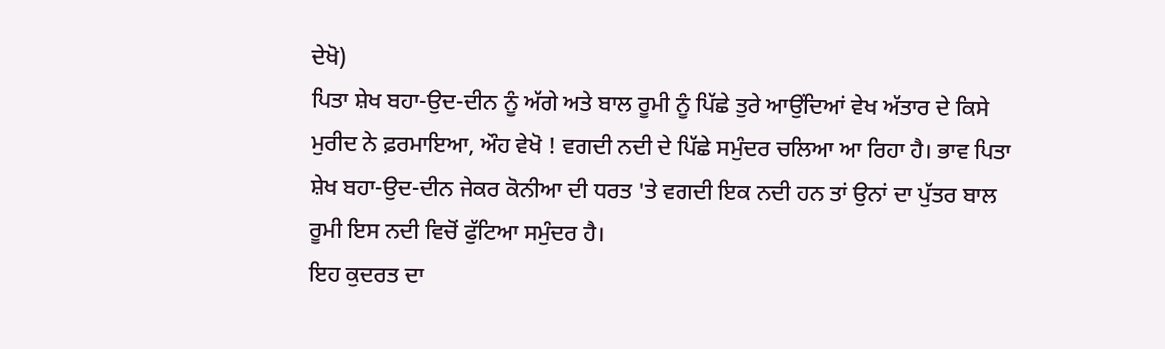ਦੇਖੋ)
ਪਿਤਾ ਸ਼ੇਖ ਬਹਾ-ਉਦ-ਦੀਨ ਨੂੰ ਅੱਗੇ ਅਤੇ ਬਾਲ ਰੂਮੀ ਨੂੰ ਪਿੱਛੇ ਤੁਰੇ ਆਉਂਦਿਆਂ ਵੇਖ ਅੱਤਾਰ ਦੇ ਕਿਸੇ ਮੁਰੀਦ ਨੇ ਫ਼ਰਮਾਇਆ, ਔਹ ਵੇਖੋ ! ਵਗਦੀ ਨਦੀ ਦੇ ਪਿੱਛੇ ਸਮੁੰਦਰ ਚਲਿਆ ਆ ਰਿਹਾ ਹੈ। ਭਾਵ ਪਿਤਾ ਸ਼ੇਖ ਬਹਾ-ਉਦ-ਦੀਨ ਜੇਕਰ ਕੋਨੀਆ ਦੀ ਧਰਤ 'ਤੇ ਵਗਦੀ ਇਕ ਨਦੀ ਹਨ ਤਾਂ ਉਨਾਂ ਦਾ ਪੁੱਤਰ ਬਾਲ ਰੂਮੀ ਇਸ ਨਦੀ ਵਿਚੋਂ ਫੁੱਟਿਆ ਸਮੁੰਦਰ ਹੈ।
ਇਹ ਕੁਦਰਤ ਦਾ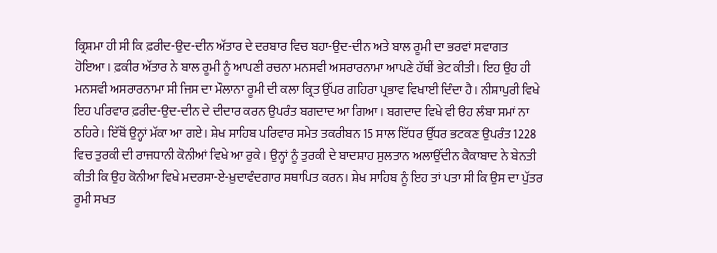ਕ੍ਰਿਸ਼ਮਾ ਹੀ ਸੀ ਕਿ ਫ਼ਰੀਦ-ਉਦ-ਦੀਨ ਅੱਤਾਰ ਦੇ ਦਰਬਾਰ ਵਿਚ ਬਹਾ-ਉਦ-ਦੀਨ ਅਤੇ ਬਾਲ ਰੂਮੀ ਦਾ ਭਰਵਾਂ ਸਵਾਗਤ ਹੋਇਆ। ਫ਼ਕੀਰ ਅੱਤਾਰ ਨੇ ਬਾਲ ਰੂਮੀ ਨੂੰ ਆਪਣੀ ਰਚਨਾ ਮਨਸਵੀ ਅਸਰਾਰਨਾਮਾ ਆਪਣੇ ਹੱਥੀਂ ਭੇਟ ਕੀਤੀ। ਇਹ ਉਹ ਹੀ ਮਨਸਵੀ ਅਸਰਾਰਨਾਮਾ ਸੀ ਜਿਸ ਦਾ ਮੌਲਾਨਾ ਰੂਮੀ ਦੀ ਕਲਾ ਕ੍ਰਿਤ ਉੱਪਰ ਗਹਿਰਾ ਪ੍ਰਭਾਵ ਵਿਖਾਈ ਦਿੰਦਾ ਹੈ। ਨੀਸ਼ਾਪੁਰੀ ਵਿਖੇ ਇਹ ਪਰਿਵਾਰ ਫ਼ਰੀਦ-ਉਦ-ਦੀਨ ਦੇ ਦੀਦਾਰ ਕਰਨ ਉਪਰੰਤ ਬਗਦਾਦ ਆ ਗਿਆ। ਬਗਦਾਦ ਵਿਖੇ ਵੀ ੳਹ ਲੰਬਾ ਸਮਾਂ ਨਾ ਠਹਿਰੇ। ਇੱਥੋਂ ਉਨ੍ਹਾਂ ਮੱਕਾ ਆ ਗਏ। ਸ਼ੇਖ ਸਾਹਿਬ ਪਰਿਵਾਰ ਸਮੇਤ ਤਕਰੀਬਨ 15 ਸਾਲ ਇੱਧਰ ਉੱਧਰ ਭਟਕਣ ਉਪਰੰਤ 1228 ਵਿਚ ਤੁਰਕੀ ਦੀ ਰਾਜਧਾਨੀ ਕੋਨੀਆਂ ਵਿਖੇ ਆ ਰੁਕੇ। ਉਨ੍ਹਾਂ ਨੂੰ ਤੁਰਕੀ ਦੇ ਬਾਦਸ਼ਾਹ ਸੁਲਤਾਨ ਅਲਾਉੱਦੀਨ ਕੈਕਾਬਾਦ ਨੇ ਬੇਨਤੀ ਕੀਤੀ ਕਿ ਉਹ ਕੋਨੀਆ ਵਿਖੇ ਮਦਰਸਾ-ਏ-ਖ਼ੁਦਾਵੰਦਗਾਰ ਸਥਾਪਿਤ ਕਰਨ। ਸ਼ੇਖ ਸਾਹਿਬ ਨੂੰ ਇਹ ਤਾਂ ਪਤਾ ਸੀ ਕਿ ਉਸ ਦਾ ਪੁੱਤਰ ਰੂਮੀ ਸਖਤ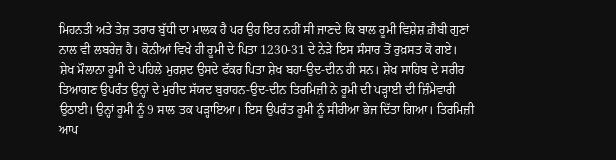ਮਿਹਨਤੀ ਅਤੇ ਤੇਜ਼ ਤਰਾਰ ਬੁੱਧੀ ਦਾ ਮਾਲਕ ਹੈ ਪਰ ਉਹ ਇਹ ਨਹੀਂ ਸੀ ਜਾਣਦੇ ਕਿ ਬਾਲ ਰੂਮੀ ਵਿਸ਼ੇਸ਼ ਗ਼ੈਬੀ ਗੁਣਾਂ ਨਾਲ ਵੀ ਲਬਰੇਜ਼ ਹੈ। ਕੋਨੀਆਂ ਵਿਖੇ ਹੀ ਰੂਮੀ ਦੇ ਪਿਤਾ 1230-31 ਦੇ ਨੇੜੇ ਇਸ ਸੰਸਾਰ ਤੋਂ ਰੁਖ਼ਸਤ ਕੋ ਗਏ।
ਸ਼ੇਖ ਮੌਲਾਨਾ ਰੂਮੀ ਦੇ ਪਹਿਲੇ ਮੁਰਸ਼ਦ ਉਸਦੇ ਫੱਕਰ ਪਿਤਾ ਸ਼ੇਖ ਬਹਾ-ਉਦ-ਦੀਨ ਹੀ ਸਨ। ਸ਼ੇਖ ਸਾਹਿਬ ਦੇ ਸਰੀਰ ਤਿਆਗਣ ਉਪਰੰਤ ਉਨ੍ਹਾਂ ਦੇ ਮੁਰੀਦ ਸੱਯਦ ਬੁਰਾਹਨ-ਉਦ-ਦੀਨ ਤਿਰਮਿਜ਼ੀ ਨੇ ਰੂਮੀ ਦੀ ਪੜ੍ਹਾਈ ਦੀ ਜ਼ਿੰਮੇਵਾਰੀ ਉਠਾਈ। ਉਨ੍ਹਾਂ ਰੂਮੀ ਨੂੰ 9 ਸਾਲ ਤਕ ਪੜ੍ਹਾਇਆ। ਇਸ ਉਪਰੰਤ ਰੂਮੀ ਨੂੰ ਸੀਰੀਆ ਭੇਜ ਦਿੱਤਾ ਗਿਆ। ਤਿਰਮਿਜ਼ੀ ਆਪ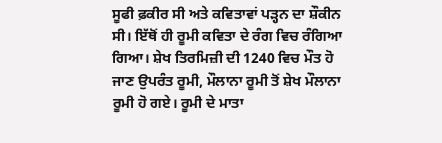ਸੂਫੀ ਫ਼ਕੀਰ ਸੀ ਅਤੇ ਕਵਿਤਾਵਾਂ ਪੜ੍ਹਨ ਦਾ ਸ਼ੌਕੀਨ ਸੀ। ਇੱਥੋਂ ਹੀ ਰੂਮੀ ਕਵਿਤਾ ਦੇ ਰੰਗ ਵਿਚ ਰੰਗਿਆ ਗਿਆ। ਸ਼ੇਖ ਤਿਰਮਿਜ਼ੀ ਦੀ 1240 ਵਿਚ ਮੌਤ ਹੋ ਜਾਣ ਉਪਰੰਤ ਰੂਮੀ, ਮੌਲਾਨਾ ਰੂਮੀ ਤੋਂ ਸ਼ੇਖ ਮੌਲਾਨਾ ਰੂਮੀ ਹੋ ਗਏ। ਰੂਮੀ ਦੇ ਮਾਤਾ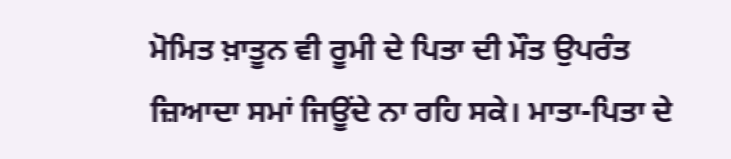ਮੋਮਿਤ ਖ਼ਾਤੂਨ ਵੀ ਰੂਮੀ ਦੇ ਪਿਤਾ ਦੀ ਮੌਤ ਉਪਰੰਤ ਜ਼ਿਆਦਾ ਸਮਾਂ ਜਿਊਂਦੇ ਨਾ ਰਹਿ ਸਕੇ। ਮਾਤਾ-ਪਿਤਾ ਦੇ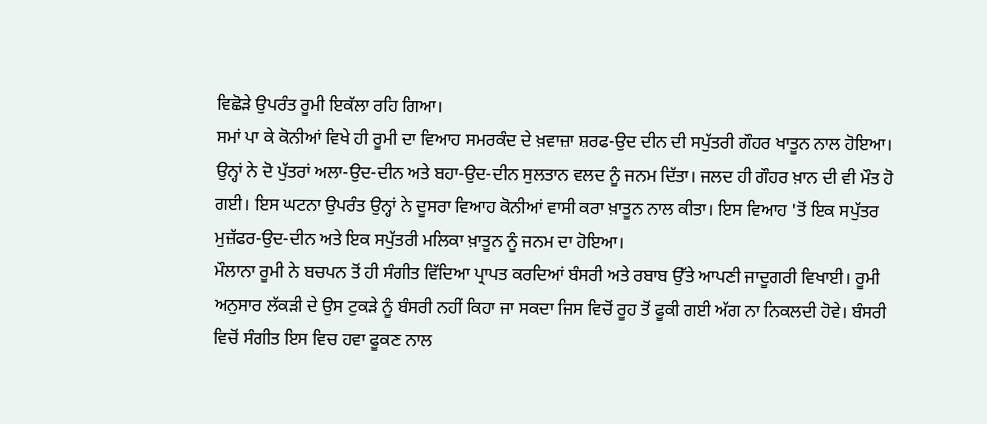ਵਿਛੋੜੇ ਉਪਰੰਤ ਰੂਮੀ ਇਕੱਲਾ ਰਹਿ ਗਿਆ।
ਸਮਾਂ ਪਾ ਕੇ ਕੋਨੀਆਂ ਵਿਖੇ ਹੀ ਰੂਮੀ ਦਾ ਵਿਆਹ ਸਮਰਕੰਦ ਦੇ ਖ਼ਵਾਜ਼ਾ ਸ਼ਰਫ-ਉਦ ਦੀਨ ਦੀ ਸਪੁੱਤਰੀ ਗੌਹਰ ਖਾਤੂਨ ਨਾਲ ਹੋਇਆ। ਉਨ੍ਹਾਂ ਨੇ ਦੋ ਪੁੱਤਰਾਂ ਅਲਾ-ਉਦ-ਦੀਨ ਅਤੇ ਬਹਾ-ਉਦ-ਦੀਨ ਸੁਲਤਾਨ ਵਲਦ ਨੂੰ ਜਨਮ ਦਿੱਤਾ। ਜਲਦ ਹੀ ਗੌਹਰ ਖ਼ਾਨ ਦੀ ਵੀ ਮੌਤ ਹੋ ਗਈ। ਇਸ ਘਟਨਾ ਉਪਰੰਤ ਉਨ੍ਹਾਂ ਨੇ ਦੂਸਰਾ ਵਿਆਹ ਕੋਨੀਆਂ ਵਾਸੀ ਕਰਾ ਖ਼ਾਤੂਨ ਨਾਲ ਕੀਤਾ। ਇਸ ਵਿਆਹ 'ਤੋਂ ਇਕ ਸਪੁੱਤਰ ਮੁਜ਼ੱਫਰ-ਉਦ-ਦੀਨ ਅਤੇ ਇਕ ਸਪੁੱਤਰੀ ਮਲਿਕਾ ਖ਼ਾਤੂਨ ਨੂੰ ਜਨਮ ਦਾ ਹੋਇਆ।
ਮੌਲਾਨਾ ਰੂਮੀ ਨੇ ਬਚਪਨ ਤੋਂ ਹੀ ਸੰਗੀਤ ਵਿੱਦਿਆ ਪ੍ਰਾਪਤ ਕਰਦਿਆਂ ਬੰਸਰੀ ਅਤੇ ਰਬਾਬ ਉੱਤੇ ਆਪਣੀ ਜਾਦੂਗਰੀ ਵਿਖਾਈ। ਰੂਮੀ ਅਨੁਸਾਰ ਲੱਕੜੀ ਦੇ ਉਸ ਟੁਕੜੇ ਨੂੰ ਬੰਸਰੀ ਨਹੀਂ ਕਿਹਾ ਜਾ ਸਕਦਾ ਜਿਸ ਵਿਚੋਂ ਰੂਹ ਤੋਂ ਫੂਕੀ ਗਈ ਅੱਗ ਨਾ ਨਿਕਲਦੀ ਹੋਵੇ। ਬੰਸਰੀ ਵਿਚੋਂ ਸੰਗੀਤ ਇਸ ਵਿਚ ਹਵਾ ਫੂਕਣ ਨਾਲ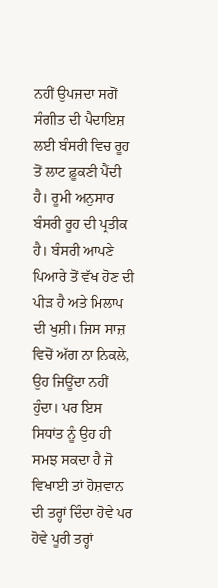ਨਹੀਂ ਉਪਜਦਾ ਸਗੋਂ ਸੰਗੀਤ ਦੀ ਪੈਦਾਇਸ਼ ਲਈ ਬੰਸਰੀ ਵਿਚ ਰੂਹ ਤੋਂ ਲਾਟ ਫ਼ੂਕਣੀ ਪੈਂਦੀ ਹੈ। ਰੂਮੀ ਅਨੁਸਾਰ ਬੰਸਰੀ ਰੂਹ ਦੀ ਪ੍ਰਤੀਕ ਹੈ। ਬੰਸਰੀ ਆਪਣੇ ਪਿਆਰੇ ਤੋਂ ਵੱਖ ਹੋਣ ਦੀ ਪੀੜ ਹੈ ਅਤੇ ਮਿਲਾਪ ਦੀ ਖੁਸ਼ੀ। ਜਿਸ ਸਾਜ਼ ਵਿਚੋਂ ਅੱਗ ਨਾ ਨਿਕਲੇ, ਉਹ ਜਿਊਂਦਾ ਨਹੀਂ ਹੁੰਦਾ। ਪਰ ਇਸ ਸਿਧਾਂਤ ਨੂੰ ਉਹ ਹੀ ਸਮਝ ਸਕਦਾ ਹੈ ਜੋ ਵਿਖਾਈ ਤਾਂ ਹੋਸ਼ਵਾਨ ਦੀ ਤਰ੍ਹਾਂ ਦਿੰਦਾ ਹੋਵੇ ਪਰ ਹੋਵੇ ਪੂਰੀ ਤਰ੍ਹਾਂ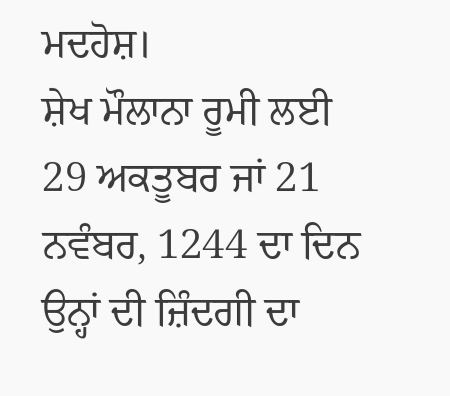ਮਦਹੋਸ਼।
ਸ਼ੇਖ ਮੌਲਾਨਾ ਰੂਮੀ ਲਈ 29 ਅਕਤੂਬਰ ਜਾਂ 21 ਨਵੰਬਰ, 1244 ਦਾ ਦਿਨ ਉਨ੍ਹਾਂ ਦੀ ਜ਼ਿੰਦਗੀ ਦਾ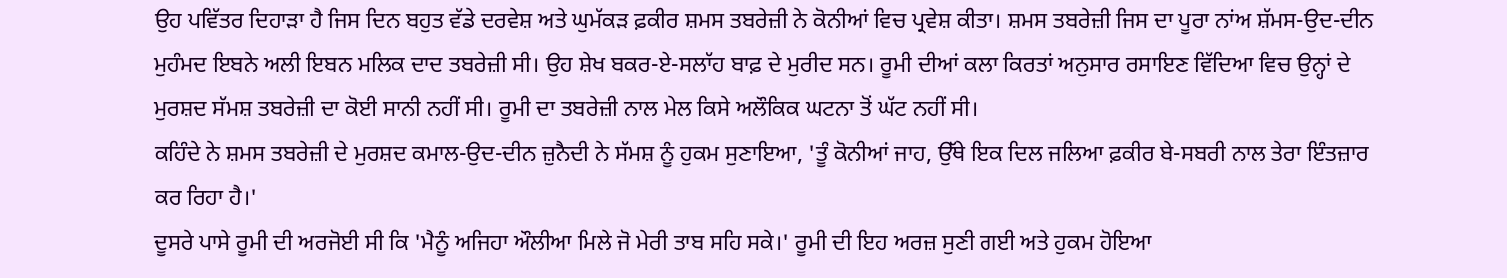ਉਹ ਪਵਿੱਤਰ ਦਿਹਾੜਾ ਹੈ ਜਿਸ ਦਿਨ ਬਹੁਤ ਵੱਡੇ ਦਰਵੇਸ਼ ਅਤੇ ਘੁਮੱਕੜ ਫ਼ਕੀਰ ਸ਼ਮਸ ਤਬਰੇਜ਼ੀ ਨੇ ਕੋਨੀਆਂ ਵਿਚ ਪ੍ਰਵੇਸ਼ ਕੀਤਾ। ਸ਼ਮਸ ਤਬਰੇਜ਼ੀ ਜਿਸ ਦਾ ਪੂਰਾ ਨਾਂਅ ਸ਼ੱਮਸ-ਉਦ-ਦੀਨ ਮੁਹੰਮਦ ਇਬਨੇ ਅਲੀ ਇਬਨ ਮਲਿਕ ਦਾਦ ਤਬਰੇਜ਼ੀ ਸੀ। ਉਹ ਸ਼ੇਖ ਬਕਰ-ਏ-ਸਲਾੱਹ ਬਾਫ਼ ਦੇ ਮੁਰੀਦ ਸਨ। ਰੂਮੀ ਦੀਆਂ ਕਲਾ ਕਿਰਤਾਂ ਅਨੁਸਾਰ ਰਸਾਇਣ ਵਿੱਦਿਆ ਵਿਚ ਉਨ੍ਹਾਂ ਦੇ ਮੁਰਸ਼ਦ ਸੱਮਸ਼ ਤਬਰੇਜ਼ੀ ਦਾ ਕੋਈ ਸਾਨੀ ਨਹੀਂ ਸੀ। ਰੂਮੀ ਦਾ ਤਬਰੇਜ਼ੀ ਨਾਲ ਮੇਲ ਕਿਸੇ ਅਲੌਕਿਕ ਘਟਨਾ ਤੋਂ ਘੱਟ ਨਹੀਂ ਸੀ।
ਕਹਿੰਦੇ ਨੇ ਸ਼ਮਸ ਤਬਰੇਜ਼ੀ ਦੇ ਮੁਰਸ਼ਦ ਕਮਾਲ-ਉਦ-ਦੀਨ ਜ਼ੁਨੈਦੀ ਨੇ ਸੱਮਸ਼ ਨੂੰ ਹੁਕਮ ਸੁਣਾਇਆ, 'ਤੂੰ ਕੋਨੀਆਂ ਜਾਹ, ਉੱਥੇ ਇਕ ਦਿਲ ਜਲਿਆ ਫ਼ਕੀਰ ਬੇ-ਸਬਰੀ ਨਾਲ ਤੇਰਾ ਇੰਤਜ਼ਾਰ ਕਰ ਰਿਹਾ ਹੈ।'
ਦੂਸਰੇ ਪਾਸੇ ਰੂਮੀ ਦੀ ਅਰਜੋਈ ਸੀ ਕਿ 'ਮੈਨੂੰ ਅਜਿਹਾ ਔਲੀਆ ਮਿਲੇ ਜੋ ਮੇਰੀ ਤਾਬ ਸਹਿ ਸਕੇ।' ਰੂਮੀ ਦੀ ਇਹ ਅਰਜ਼ ਸੁਣੀ ਗਈ ਅਤੇ ਹੁਕਮ ਹੋਇਆ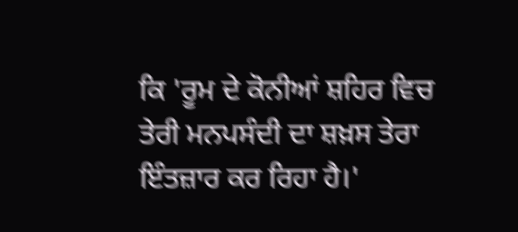ਕਿ 'ਰੂਮ ਦੇ ਕੋਨੀਆਂ ਸ਼ਹਿਰ ਵਿਚ ਤੇਰੀ ਮਨਪਸੰਦੀ ਦਾ ਸ਼ਖ਼ਸ ਤੇਰਾ ਇੰਤਜ਼ਾਰ ਕਰ ਰਿਹਾ ਹੈ।'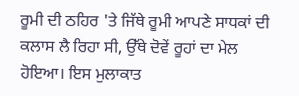ਰੂਮੀ ਦੀ ਠਹਿਰ 'ਤੇ ਜਿੱਥੇ ਰੂਮੀ ਆਪਣੇ ਸਾਧਕਾਂ ਦੀ ਕਲਾਸ ਲੈ ਰਿਹਾ ਸੀ, ਉੱਥੇ ਦੋਵੇਂ ਰੂਹਾਂ ਦਾ ਮੇਲ ਹੋਇਆ। ਇਸ ਮੁਲਾਕਾਤ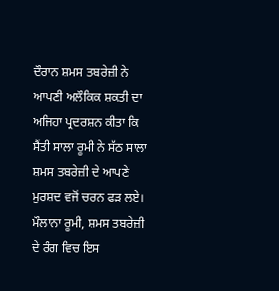ਦੌਰਾਨ ਸ਼ਮਸ ਤਬਰੇਜ਼ੀ ਨੇ ਆਪਣੀ ਅਲੌਕਿਕ ਸ਼ਕਤੀ ਦਾ ਅਜਿਹਾ ਪ੍ਰਦਰਸ਼ਨ ਕੀਤਾ ਕਿ ਸੈਂਤੀ ਸਾਲਾ ਰੂਮੀ ਨੇ ਸੱਠ ਸਾਲਾ ਸ਼ਮਸ ਤਬਰੇਜ਼ੀ ਦੇ ਆਪਣੇ ਮੁਰਸ਼ਦ ਵਜੋਂ ਚਰਨ ਫੜ ਲਏ।
ਮੌਲਾਨਾ ਰੂਮੀ, ਸ਼ਮਸ ਤਬਰੇਜ਼ੀ ਦੇ ਰੰਗ ਵਿਚ ਇਸ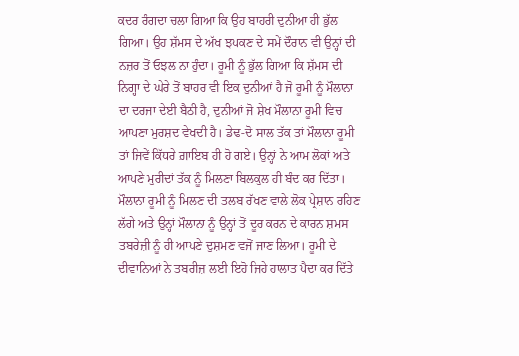ਕਦਰ ਰੰਗਦਾ ਚਲਾ ਗਿਆ ਕਿ ਉਹ ਬਾਹਰੀ ਦੁਨੀਆ ਹੀ ਭੁੱਲ ਗਿਆ। ਉਹ ਸ਼ੱਮਸ ਦੇ ਅੱਖ ਝਪਕਣ ਦੇ ਸਮੇਂ ਦੌਰਾਨ ਵੀ ਉਨ੍ਹਾਂ ਦੀ ਨਜ਼ਰ ਤੋਂ ਓਝਲ ਨਾ ਹੁੰਦਾ। ਰੂਮੀ ਨੂੰ ਭੁੱਲ ਗਿਆ ਕਿ ਸ਼ੱਮਸ ਦੀ ਨਿਗ੍ਹਾ ਦੇ ਘੇਰੇ ਤੋਂ ਬਾਹਰ ਵੀ ਇਕ ਦੁਨੀਆਂ ਹੈ ਜੋ ਰੂਮੀ ਨੂੰ ਮੌਲਾਨਾ ਦਾ ਦਰਜਾ ਦੇਈ ਬੈਠੀ ਹੈ, ਦੁਨੀਆਂ ਜੋ ਸ਼ੇਖ ਮੌਲਾਨਾ ਰੂਮੀ ਵਿਚ ਆਪਣਾ ਮੁਰਸ਼ਦ ਵੇਖਦੀ ਹੈ। ਡੇਢ-ਦੋ ਸਾਲ ਤੱਕ ਤਾਂ ਮੌਲਾਨਾ ਰੂਮੀ ਤਾਂ ਜਿਵੇਂ ਕਿੱਧਰੇ ਗ਼ਾਇਬ ਹੀ ਹੋ ਗਏ। ਉਨ੍ਹਾਂ ਨੇ ਆਮ ਲੋਕਾਂ ਅਤੇ ਆਪਣੇ ਮੁਰੀਦਾਂ ਤੱਕ ਨੂੰ ਮਿਲਣਾ ਬਿਲਕੁਲ ਹੀ ਬੰਦ ਕਰ ਦਿੱਤਾ। ਮੌਲਾਨਾ ਰੂਮੀ ਨੂੰ ਮਿਲਣ ਦੀ ਤਲਬ ਰੱਖਣ ਵਾਲੇ ਲੋਕ ਪ੍ਰੇਸ਼ਾਨ ਰਹਿਣ ਲੱਗੇ ਅਤੇ ਉਨ੍ਹਾਂ ਮੌਲਾਨਾ ਨੂੰ ਉਨ੍ਹਾਂ ਤੋਂ ਦੂਰ ਕਰਨ ਦੇ ਕਾਰਨ ਸ਼ਮਸ ਤਬਰੇਜ਼ੀ ਨੂੰ ਹੀ ਆਪਣੇ ਦੁਸ਼ਮਣ ਵਜੋਂ ਜਾਣ ਲਿਆ। ਰੂਮੀ ਦੇ ਦੀਵਾਨਿਆਂ ਨੇ ਤਬਰੀਜ਼ ਲਈ ਇਹੋ ਜਿਹੇ ਹਾਲਾਤ ਪੈਦਾ ਕਰ ਦਿੱਤੇ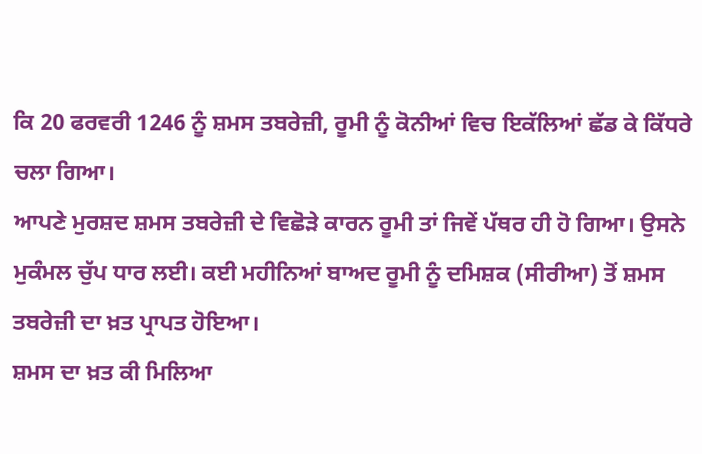ਕਿ 20 ਫਰਵਰੀ 1246 ਨੂੰ ਸ਼ਮਸ ਤਬਰੇਜ਼ੀ, ਰੂਮੀ ਨੂੰ ਕੋਨੀਆਂ ਵਿਚ ਇਕੱਲਿਆਂ ਛੱਡ ਕੇ ਕਿੱਧਰੇ ਚਲਾ ਗਿਆ।
ਆਪਣੇ ਮੁਰਸ਼ਦ ਸ਼ਮਸ ਤਬਰੇਜ਼ੀ ਦੇ ਵਿਛੋੜੇ ਕਾਰਨ ਰੂਮੀ ਤਾਂ ਜਿਵੇਂ ਪੱਥਰ ਹੀ ਹੋ ਗਿਆ। ਉਸਨੇ ਮੁਕੰਮਲ ਚੁੱਪ ਧਾਰ ਲਈ। ਕਈ ਮਹੀਨਿਆਂ ਬਾਅਦ ਰੂਮੀ ਨੂੰ ਦਮਿਸ਼ਕ (ਸੀਰੀਆ) ਤੋਂ ਸ਼ਮਸ ਤਬਰੇਜ਼ੀ ਦਾ ਖ਼ਤ ਪ੍ਰਾਪਤ ਹੋਇਆ।
ਸ਼ਮਸ ਦਾ ਖ਼ਤ ਕੀ ਮਿਲਿਆ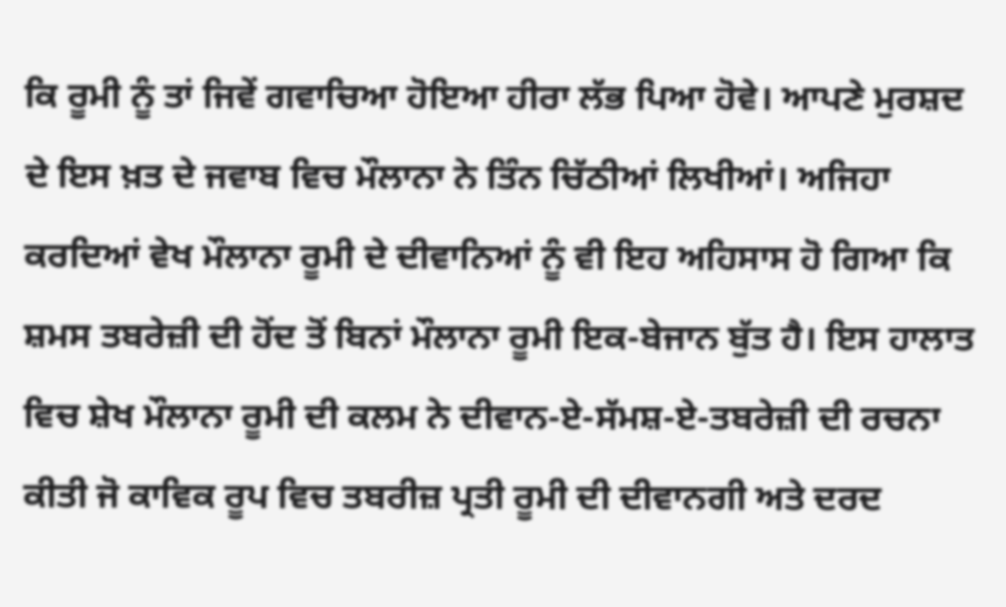ਕਿ ਰੂਮੀ ਨੂੰ ਤਾਂ ਜਿਵੇਂ ਗਵਾਚਿਆ ਹੋਇਆ ਹੀਰਾ ਲੱਭ ਪਿਆ ਹੋਵੇ। ਆਪਣੇ ਮੁਰਸ਼ਦ ਦੇ ਇਸ ਖ਼ਤ ਦੇ ਜਵਾਬ ਵਿਚ ਮੌਲਾਨਾ ਨੇ ਤਿੰਨ ਚਿੱਠੀਆਂ ਲਿਖੀਆਂ। ਅਜਿਹਾ ਕਰਦਿਆਂ ਵੇਖ ਮੌਲਾਨਾ ਰੂਮੀ ਦੇ ਦੀਵਾਨਿਆਂ ਨੂੰ ਵੀ ਇਹ ਅਹਿਸਾਸ ਹੋ ਗਿਆ ਕਿ ਸ਼ਮਸ ਤਬਰੇਜ਼ੀ ਦੀ ਹੋਂਦ ਤੋਂ ਬਿਨਾਂ ਮੌਲਾਨਾ ਰੂਮੀ ਇਕ-ਬੇਜਾਨ ਬੁੱਤ ਹੈ। ਇਸ ਹਾਲਾਤ ਵਿਚ ਸ਼ੇਖ ਮੌਲਾਨਾ ਰੂਮੀ ਦੀ ਕਲਮ ਨੇ ਦੀਵਾਨ-ਏ-ਸੱਮਸ਼-ਏ-ਤਬਰੇਜ਼ੀ ਦੀ ਰਚਨਾ ਕੀਤੀ ਜੋ ਕਾਵਿਕ ਰੂਪ ਵਿਚ ਤਬਰੀਜ਼ ਪ੍ਰਤੀ ਰੂਮੀ ਦੀ ਦੀਵਾਨਗੀ ਅਤੇ ਦਰਦ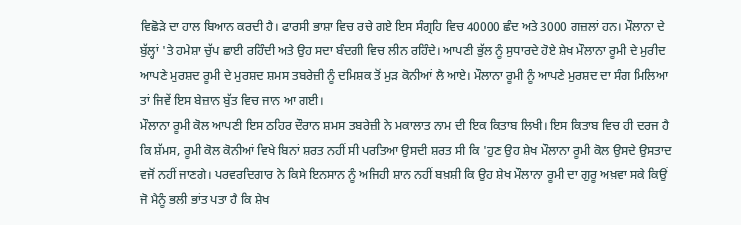ਵਿਛੋੜੇ ਦਾ ਹਾਲ ਬਿਆਨ ਕਰਦੀ ਹੈ। ਫਾਰਸੀ ਭਾਸ਼ਾ ਵਿਚ ਰਚੇ ਗਏ ਇਸ ਸੰਗ੍ਰਹਿ ਵਿਚ 40000 ਛੰਦ ਅਤੇ 3000 ਗਜ਼ਲਾਂ ਹਨ। ਮੌਲਾਨਾ ਦੇ ਬੁੱਲ੍ਹਾਂ 'ਤੇ ਹਮੇਸ਼ਾ ਚੁੱਪ ਛਾਈ ਰਹਿੰਦੀ ਅਤੇ ਉਹ ਸਦਾ ਬੰਦਗੀ ਵਿਚ ਲੀਨ ਰਹਿੰਦੇ। ਆਪਣੀ ਭੁੱਲ ਨੂੰ ਸੁਧਾਰਦੇ ਹੋਏ ਸ਼ੇਖ ਮੌਲਾਨਾ ਰੂਮੀ ਦੇ ਮੁਰੀਦ ਆਪਣੇ ਮੁਰਸ਼ਦ ਰੂਮੀ ਦੇ ਮੁਰਸ਼ਦ ਸ਼ਮਸ ਤਬਰੇਜ਼ੀ ਨੂੰ ਦਮਿਸ਼ਕ ਤੋਂ ਮੁੜ ਕੋਨੀਆਂ ਲੈ ਆਏ। ਮੌਲਾਨਾ ਰੂਮੀ ਨੂੰ ਆਪਣੇ ਮੁਰਸ਼ਦ ਦਾ ਸੰਗ ਮਿਲਿਆ ਤਾਂ ਜਿਵੇਂ ਇਸ ਬੇਜ਼ਾਨ ਬੁੱਤ ਵਿਚ ਜਾਨ ਆ ਗਈ।
ਮੌਲਾਨਾ ਰੂਮੀ ਕੋਲ ਆਪਣੀ ਇਸ ਠਹਿਰ ਦੌਰਾਨ ਸ਼ਮਸ ਤਬਰੇਜ਼ੀ ਨੇ ਮਕਾਲਾਤ ਨਾਮ ਦੀ ਇਕ ਕਿਤਾਬ ਲਿਖੀ। ਇਸ ਕਿਤਾਬ ਵਿਚ ਹੀ ਦਰਜ ਹੈ ਕਿ ਸ਼ੱਮਸ, ਰੂਮੀ ਕੋਲ ਕੋਨੀਆਂ ਵਿਖੇ ਬਿਨਾਂ ਸ਼ਰਤ ਨਹੀਂ ਸੀ ਪਰਤਿਆ ਉਸਦੀ ਸ਼ਰਤ ਸੀ ਕਿ 'ਹੁਣ ਉਹ ਸ਼ੇਖ ਮੌਲਾਨਾ ਰੂਮੀ ਕੋਲ ਉਸਦੇ ਉਸਤਾਦ ਵਜੋਂ ਨਹੀਂ ਜਾਣਗੇ। ਪਰਵਰਦਿਗਾਰ ਨੇ ਕਿਸੇ ਇਨਸਾਨ ਨੂੰ ਅਜਿਹੀ ਸ਼ਾਨ ਨਹੀਂ ਬਖ਼ਸ਼ੀ ਕਿ ਉਹ ਸ਼ੇਖ ਮੌਲਾਨਾ ਰੂਮੀ ਦਾ ਗੁਰੂ ਅਖ਼ਵਾ ਸਕੇ ਕਿਉਂ ਜੋ ਮੈਨੂੰ ਭਲੀ ਭਾਂਤ ਪਤਾ ਹੈ ਕਿ ਸ਼ੇਖ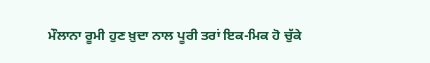ਮੌਲਾਨਾ ਰੂਮੀ ਹੁਣ ਖ਼ੁਦਾ ਨਾਲ ਪੂਰੀ ਤਰਾਂ ਇਕ-ਮਿਕ ਹੋ ਚੁੱਕੇ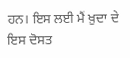ਹਨ। ਇਸ ਲਈ ਮੈਂ ਖ਼ੁਦਾ ਦੇ ਇਸ ਦੋਸਤ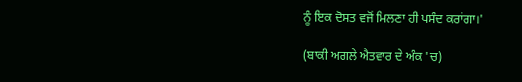ਨੂੰ ਇਕ ਦੋਸਤ ਵਜੋਂ ਮਿਲਣਾ ਹੀ ਪਸੰਦ ਕਰਾਂਗਾ।'

(ਬਾਕੀ ਅਗਲੇ ਐਤਵਾਰ ਦੇ ਅੰਕ 'ਚ)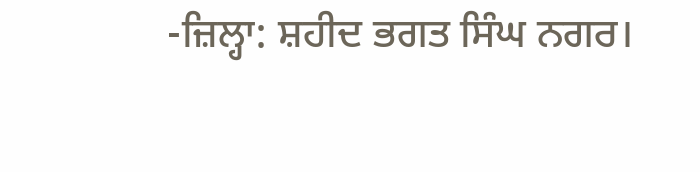-ਜ਼ਿਲ੍ਹਾ: ਸ਼ਹੀਦ ਭਗਤ ਸਿੰਘ ਨਗਰ।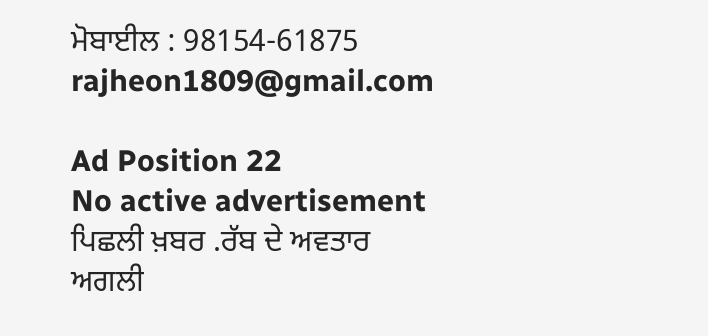ਮੋਬਾਈਲ : 98154-61875
rajheon1809@gmail.com

Ad Position 22
No active advertisement
ਪਿਛਲੀ ਖ਼ਬਰ .ਰੱਬ ਦੇ ਅਵਤਾਰ ਅਗਲੀ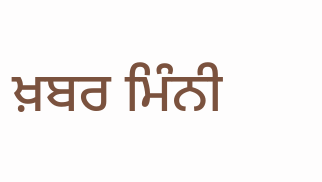ਖ਼ਬਰ ਮਿੰਨੀ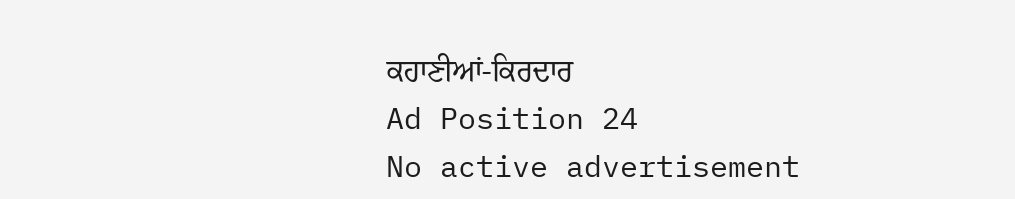ਕਹਾਣੀਆਂ-ਕਿਰਦਾਰ
Ad Position 24
No active advertisement